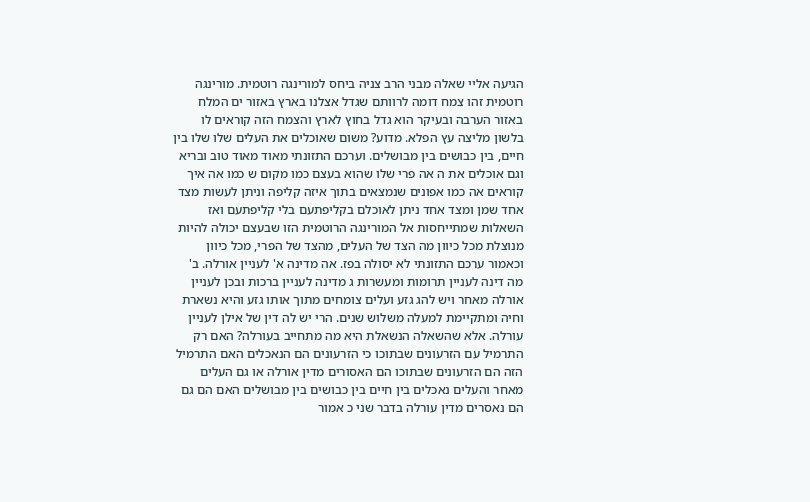הגיעה אליי שאלה מבני הרב צניה ביחס למורינגה רוטמית. מורינגה רוטמית זהו צמח דומה לרוותם שגדל אצלנו בארץ באזור ים המלח באזור הערבה ובעיקר הוא גדל בחוץ לארץ והצמח הזה קוראים לו בלשון מליצה עץ הפלא. מדוע? משום שאוכלים את העלים שלו שלו בין חיים, בין כבושים בין מבושלים. וערכם התזונתי מאוד מאוד טוב ובריא וגם אוכלים את ה אה פרי שלו שהוא בעצם כמו מקום ש כמו אה איך קוראים אה כמו אפונים שנמצאים בתוך איזה קליפה וניתן לעשות מצד אחד שמן ומצד אחד ניתן לאוכלם בקליפתעם בלי קליפתעם ואז השאלות שמתייחסות אל המורינגה הרוטמית הזו שבעצם יכולה להיות מנוצלת מכל כיוון מה הצד של העלים, מהצד של הפרי, מכל כיוון וכאמור ערכם התזונתי לא יסולה בפז. אה מדינה א' לעניין אורלה. ב' מה דינה לעניין תרומות ומעשרות ג מדינה לעניין ברכות ובכן לעניין אורלה מאחר ויש להג גזע ועלים צומחים מתוך אותו גזע והיא נשארת וחיה ומתקיימת למעלה משלוש שנים. הרי יש לה דין של אילן לעניין עורלה. אלא שהשאלה הנשאלת היא מה מתחייב בעורלה? האם רק התרמיל עם הזרעונים שבתוכו כי הזרעונים הם הנאכלים האם התרמיל הזה הם הזרעונים שבתוכו הם האסורים מדין אורלה או גם העלים מאחר והעלים נאכלים בין חיים בין כבושים בין מבושלים האם הם גם הם נאסרים מדין עורלה בדבר שני כ אמור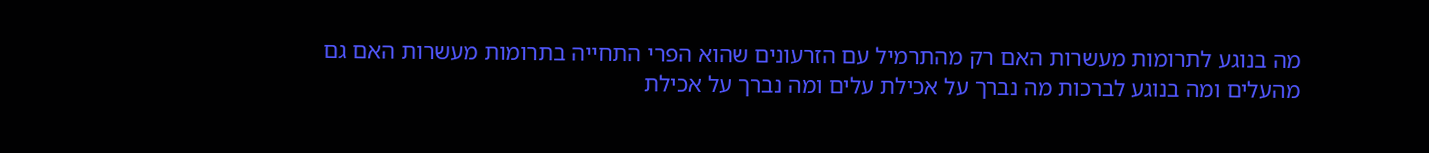מה בנוגע לתרומות מעשרות האם רק מהתרמיל עם הזרעונים שהוא הפרי התחייה בתרומות מעשרות האם גם מהעלים ומה בנוגע לברכות מה נברך על אכילת עלים ומה נברך על אכילת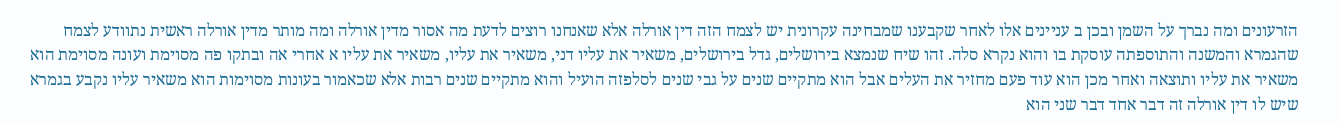הזרעונים ומה נברך על השמן ובכן ב עניינים אלו לאחר שקבענו שמבחינה עקרונית יש לצמח הזה דין אורלה אלא שאנחנו רוצים לדעת מה אסור מדין אורלה ומה מותר מדין אורלה ראשית נתוודע לצמח שהגמרא והמשנה והתוספתה עוסקת בו והוא נקרא סלה. זהו שיח שנמצא בירושלים, גדל בירושלים, משאיר את עליו דני, משאיר את עליו, משאיר את עליו א אחרי אה ובתקו פה מסוימת ועונה מסוימת הוא משאיר את עליו ותוצאה ואחר מכן הוא עוד פעם מחזיר את העלים אבל הוא מתקיים שנים על גבי שנים לסלפזה הועיל והוא מתקיים שנים רבות אלא שכאמור בעונות מסוימות הוא משאיר עליו נקבע בגמרא שיש לו דין אורלה זה דבר אחד דבר שני הוא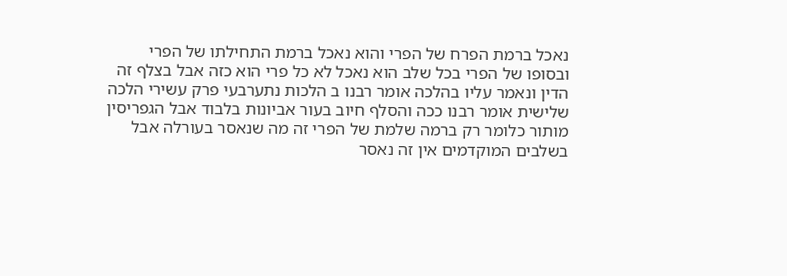נאכל ברמת הפרח של הפרי והוא נאכל ברמת התחילתו של הפרי ובסופו של הפרי בכל שלב הוא נאכל לא כל פרי הוא כזה אבל בצלף זה הדין ונאמר עליו בהלכה אומר רבנו ב הלכות נתערבעי פרק עשירי הלכה שלישית אומר רבנו ככה והסלף חיוב בעור אביונות בלבוד אבל הגפריסין מותור כלומר רק ברמה שלמת של הפרי זה מה שנאסר בעורלה אבל בשלבים המוקדמים אין זה נאסר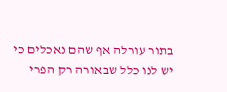בתור עורלה אף שהם נאכלים כי יש לנו כלל שבאורה רק הפרי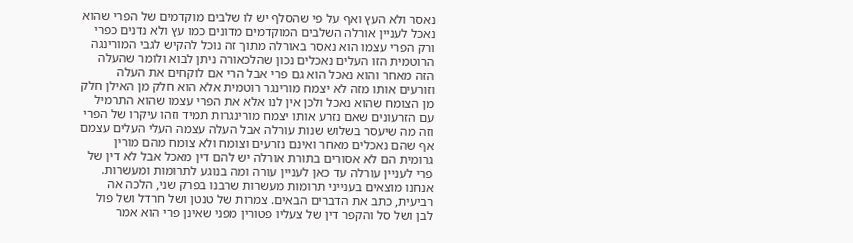נאסר ולא העץ ואף על פי שהסלף יש לו שלבים מוקדמים של הפרי שהוא נאכל לעניין אורלה השלבים המוקדמים מדונים כמו עץ ולא נדנים כפרי ורק הפרי עצמו הוא נאסר באורלה מתוך זה נוכל להקיש לגבי המורינגה הרוטמית הזו העלים נאכלים נכון שהלכאורה ניתן לבוא ולומר שהעלה הזה מאחר והוא נאכל הוא גם פרי אבל הרי אם לוקחים את העלה וזורעים אותו מזה לא יצמח מורינגר רוטמית אלא הוא חלק מן האילן חלק מן הצומח שהוא נאכל ולכן אין לנו אלא את הפרי עצמו שהוא התרמיל עם הזרעונים שאם נזרע אותו יצמח מורינגרות תמיד וזהו עיקרו של הפרי וזה מה שיעסר בשלוש שנות עורלה אבל העלה עצמה העלי העלים עצמם אף שהם נאכלים מאחר ואינם נזרעים וצומח ולא צומח מהם מורין גרומית הם לא אסורים בתורת אורלה יש להם דין מאכל אבל לא דין של פרי לעניין עורלה עד כאן לעניין עורה ומה בנוגע לתרומות ומעשרות. אנחנו מוצאים בענייני תרומות מעשרות שרבנו בפרק שני, הלכה אה רביעית, כתב את הדברים הבאים. צמרות של טנטן ושל חרדל ושל פול לבן ושל סל והקפר דין של צעליו פטורין מפני שאינן פרי הוא אמר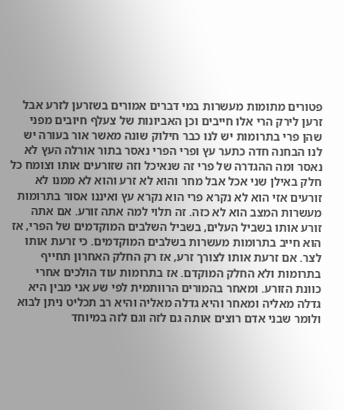פטורים מתומות מעשרות במי דברים אמורים בשזרען לזרע אבל זרען לירק הרי אלו חייבים וכן האביונות של צעלף חיובים מפני שהן פרי בתרומות יש לנו כבר חילוק שונה מאשר אור בעורה יש לנו הבחנה חדה כתער עץ ופרי הפרי נאסר בתור אורלה העץ לא נאסר ומה ההגדרה של פרי זה שנאיכל וזה שזורעים אותו וצומח כל חלק באילן שני אכל אבל מחר והוא לא זרע והוא לא ממנו לא זורעים אזי הוא לא נקרא פרי הוא נקרא עץ ואיננו אסור בתרומות מעשרות המצב הוא לא כזה. זה תלוי למה אתה זורע. אם אתה זורע אותו בשביל העלים, בשביל השלבים המוקדמים של הפרי, אז הוא חייב בתרומות מעשרות בשלבים המוקדמים. כי זרעת אותו לצר. אם זרעת אותו לצורך זרע, אז רק החלק האחרון תחייף בתרומות ולא החלק המוקדם. אז בתרומות עוד הולכים אחרי כוונת הזורע. ומאחר בהמורים הרוותמית לפי שע אני מבין היא גדלה מאליה ומאחר והיא גדלה מאליה והיא רב תכליט ניתן לבוא ולומר שבני אדם רוצים אותה גם לזה וגם לזה במיוחד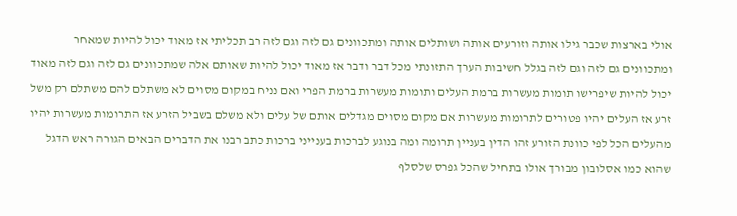אולי בארצות שכבר גילו אותה וזורעים אותה ושותלים אותה ומתכוונים גם לזה וגם לזה רב תכליתי אז מאוד יכול להיות שמאחר ומתכוונים גם לזה וגם לזה בגלל חשיבות הערך התזונתי מכל דבר ודבר אז מאוד יכול להיות שאותם אלה שמתכוונים גם לזה וגם לזה מאוד יכול להיות שיפרישו תומות מעשרות ברמת העלים ותומות מעשרות ברמת הפרי ואם נניח במקום מסוים לא משתלם להם משתלם רק משל זרע אז העלים יהיו פטורים לתרומות מעשרות אם מקום מסוים מגדלים אותם של עלים ולא משלם בשביל הזרע אז התרומות מעשרות יהיו מהעלים הכל לפי כוונת הזורע זהו הדין בעניין תרומה ומה בנוגע לברכות בענייני ברכות כתב רבנו את הדברים הבאים הגורה ראש הדגל שהוא כמו אסלובון מבורך אולו בתחיל שהכל גפרס שלסלף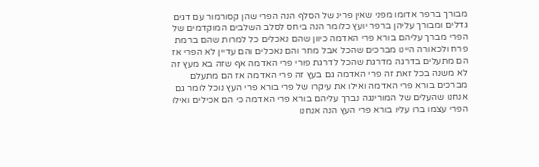מבורך ברפר אדומו מפני שאין פרינ של הסלף הנה הפרי שהן קסורמור עם דגים גדלים ומבורך עליהן ברפר יועץ כלומר הנה ביחס לסלב השלבים המוקדמים של הפרי מברך עליהם בורא פרי האדמה כיוון שהם נאכלים כל למרות שהם ברמת פרח ולכאורה היינו מברכים שהכל אבל מחר והם נאכלים והם עדיין לא הפרי אז הם מתעלים בדרגה מדרגת שהכל לדרגת פורי פרי האדמה אף שזה בא מעץ זה לא משנה בכל זאת זה פרי האדמה גם בעץ זה פרי האדמה אז הם מתעלם מברכים בורא פרי האדמה ואילו את עיקרו של פרי בורא פרי העץ נוכל לומר גם אנחנו שהעלים של המורינגה נברך עליהם בורא פרי האדמה כי הם אכילים ואילו הפרי עצמו ברו עליו בורא פרי העץ הנה אנחנו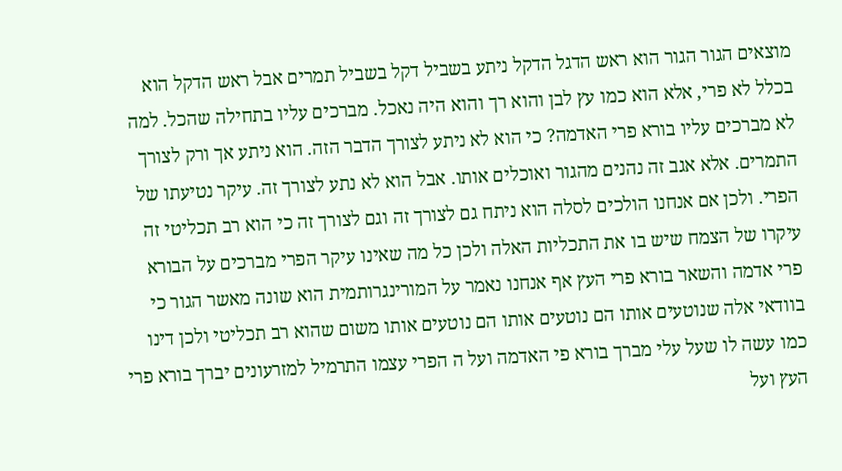מוצאים הגור הגור הוא ראש הדגל הדקל ניתע בשביל דקל בשביל תמרים אבל ראש הדקל הוא בכלל לא פרי, אלא הוא כמו עץ לבן והוא רך והוא היה נאכל. מברכים עליו בתחילה שהכל. למה לא מברכים עליו בורא פרי האדמה? כי הוא לא ניתע לצורך הדבר הזה. הוא ניתע אך ורק לצורך התמרים. אלא אגב זה נהנים מהגור ואוכלים אותו. אבל הוא לא נתע לצורך זה. עיקר נטיעתו של הפרי. ולכן אם אנחנו הולכים לסלה הוא ניתח גם לצורך זה וגם לצורך זה כי הוא רב תכליטי זה עיקרו של הצמח שיש בו את התכליות האלה ולכן כל מה שאינו עיקר הפרי מברכים על הבורא פרי אדמה והשאר בורא פרי העץ אף אנחנו נאמר על המורינגרותמית הוא שונה מאשר הגור כי בוודאי אלה שנוטעים אותו הם נוטעים אותו הם נוטעים אותו משום שהוא רב תכליטי ולכן דינו כמו עשה לו שעל עלי מברך בורא פי האדמה ועל ה הפרי עצמו התרמיל למזרעונים יברך בורא פרי העץ ועל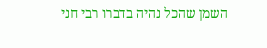השמן שהכל נהיה בדברו רבי חני